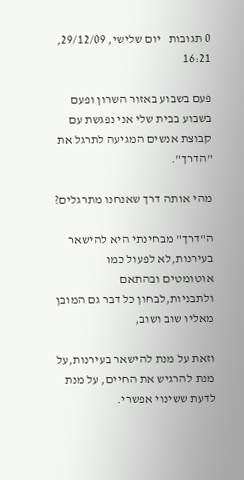0 תגובות   יום שלישי, 29/12/09, 16:21

פעם בשבוע באזור השרון ופעם בשבוע בבית שלי אני נפגשת עם קבוצת אנשים המגיעה לתרגל את "הדרך".

מהי אותה דרך שאנחנו מתרגלים?

ה"דרך" מבחינתי היא להישאר בעירנות,לא לפעול כמו  אוטומטים ובהתאם ולתבניות,לבחון כל דבר גם המובן מאליו שוב ושוב,

וזאת על מנת להישאר בעירנות,על מנת להרגיש את החיים, על מנת לדעת ששינוי אפשרי.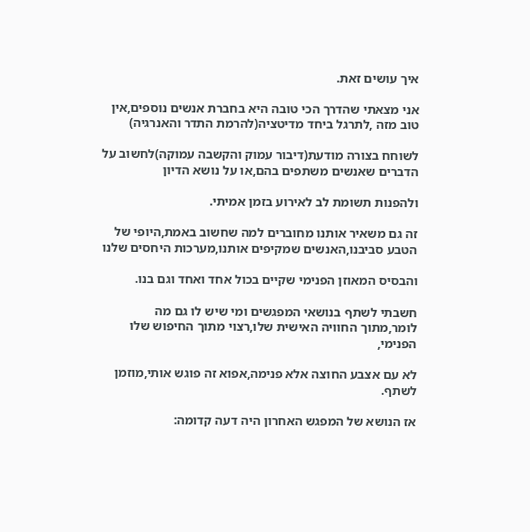איך עושים זאת.

אני מצאתי שהדרך הכי טובה היא בחברת אנשים נוספים,אין טוב מזה ,לתרגל ביחד מדיטציה(להרמת התדר והאנרגיה)

לשוחח בצורה מודעת(דיבור עמוק והקשבה עמוקה)לחשוב על הדברים שאנשים משתפים בהם,או על נושא הדיון

ולהפנות תשומת לב לאירוע בזמן אמיתי.

זה גם משאיר אותנו מחוברים למה שחשוב באמת,היופי של הטבע סביבנו,האנשים שמקיפים אותנו,מערכות היחסים שלנו

והבסיס המאוזן הפנימי שקיים בכול אחד ואחד וגם בנו.

חשבתי לשתף בנושאי המפגשים ומי שיש לו גם מה לומר,מתוך החוויה האישית שלו,רצוי מתוך החיפוש שלו הפנימי,

לא עם אצבע החוצה אלא פנימה,אפוא זה פוגש אותי,מוזמן לשתף.

אז הנושא של המפגש האחרון היה דעה קדומה: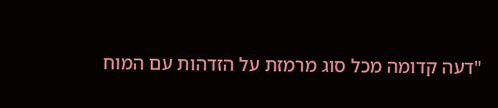"דעה קדומה מכל סוג מרמזת על הזדהות עם המוח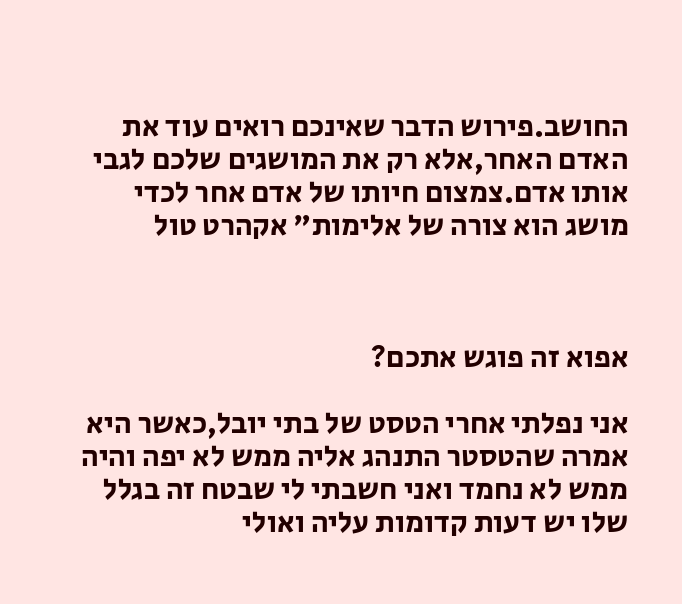החושב.פירוש הדבר שאינכם רואים עוד את האדם האחר,אלא רק את המושגים שלכם לגבי אותו אדם.צמצום חיותו של אדם אחר לכדי מושג הוא צורה של אלימות" אקהרט טול



אפוא זה פוגש אתכם?

אני נפלתי אחרי הטסט של בתי יובל,כאשר היא אמרה שהטסטר התנהג אליה ממש לא יפה והיה ממש לא נחמד ואני חשבתי לי שבטח זה בגלל שלו יש דעות קדומות עליה ואולי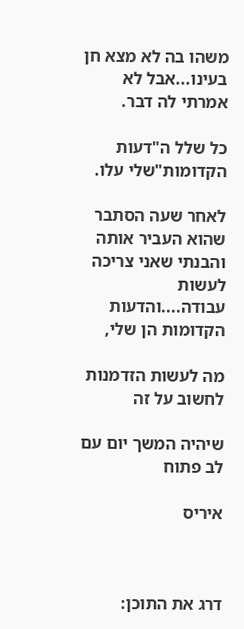משהו בה לא מצא חן בעינו...אבל לא אמרתי לה דבר.

כל שלל ה"דעות הקדומות"שלי עלו.

לאחר שעה הסתבר שהוא העביר אותה והבנתי שאני צריכה לעשות עבודה....והדעות הקדומות הן שלי,

מה לעשות הזדמנות לחשוב על זה

שיהיה המשך יום עם לב פתוח

איריס



דרג את התוכן: